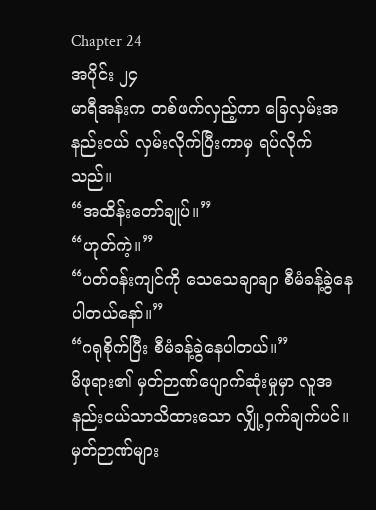Chapter 24
အပိုင်း ၂၄
မာရီအန်းက တစ်ဖက်လှည့်ကာ ခြေလှမ်းအနည်းငယ် လှမ်းလိုက်ပြီးကာမှ ရပ်လိုက်သည်။
“အထိန်းတော်ချုပ်။”
“ဟုတ်ကဲ့။”
“ပတ်ဝန်းကျင်ကို သေသေချာချာ စီမံခန့်ခွဲနေပါတယ်နော်။”
“ဂရုစိုက်ပြီး စီမံခန့်ခွဲနေပါတယ်။”
မိဖုရား၏ မှတ်ဉာဏ်ပျောက်ဆုံးမှုမှာ လူအနည်းငယ်သာသိထားသော လျှို့ဝှက်ချက်ပင်။ မှတ်ဉာဏ်များ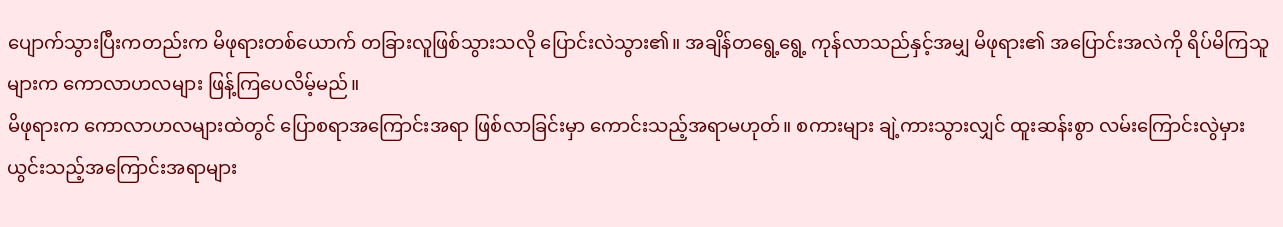ပျောက်သွားပြီးကတည်းက မိဖုရားတစ်ယောက် တခြားလူဖြစ်သွားသလို ပြောင်းလဲသွား၏။ အချိန်တရွေ့ရွေ့ ကုန်လာသည်နှင့်အမျှ မိဖုရား၏ အပြောင်းအလဲကို ရိပ်မိကြသူများက ကောလာဟလများ ဖြန့်ကြပေလိမ့်မည်။
မိဖုရားက ကောလာဟလများထဲတွင် ပြောစရာအကြောင်းအရာ ဖြစ်လာခြင်းမှာ ကောင်းသည့်အရာမဟုတ်။ စကားများ ချဲ့ကားသွားလျှင် ထူးဆန်းစွာ လမ်းကြောင်းလွဲမှားယွင်းသည့်အကြောင်းအရာများ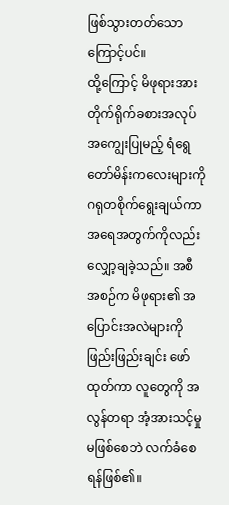ဖြစ်သွားတတ်သောကြောင့်ပင်။
ထို့ကြောင့် မိဖုရားအား တိုက်ရိုက်ခစားအလုပ်အကျွေးပြုမည့် ရံရွေတော်မိန်းကလေးများကို ဂရုတစိုက်ရွေးချယ်ကာ အရေအတွက်ကိုလည်း လျှော့ချခဲ့သည်။ အစီအစဉ်က မိဖုရား၏ အပြောင်းအလဲများကို ဖြည်းဖြည်းချင်း ဖော်ထုတ်ကာ လူတွေကို အလွန်တရာ အံ့အားသင့်မှုမဖြစ်စေဘဲ လက်ခံစေရန်ဖြစ်၏။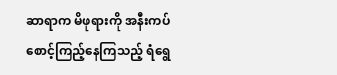ဆာရာက မိဖုရားကို အနီးကပ် စောင့်ကြည့်နေကြသည့် ရံရွေ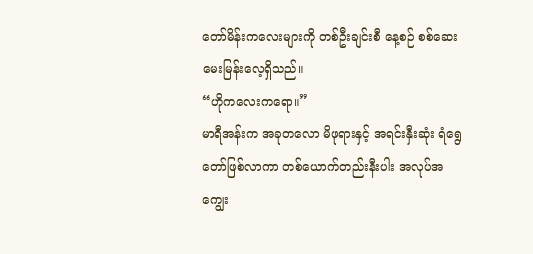တော်မိန်းကလေးများကို တစ်ဦးချင်းစီ နေ့စဉ် စစ်ဆေးမေးမြန်းလေ့ရှိသည်။
“ဟိုကလေးကရော။”
မာရီအန်းက အခုတလော မိဖုရားနှင့် အရင်းနှီးဆုံး ရံရွေတော်ဖြစ်လာကာ တစ်ယောက်တည်းနီးပါး အလုပ်အကျွေး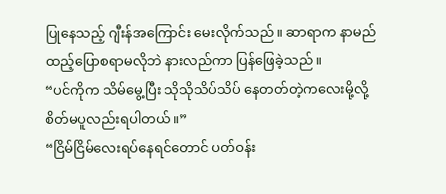ပြုနေသည့် ဂျီးန်အကြောင်း မေးလိုက်သည်။ ဆာရာက နာမည်ထည့်ပြောစရာမလိုဘဲ နားလည်ကာ ပြန်ဖြေခဲ့သည်။
“ပင်ကိုက သိမ်မွေ့ပြီး သိုသိုသိပ်သိပ် နေတတ်တဲ့ကလေးမို့လို့ စိတ်မပူလည်းရပါတယ်။”
“ငြိမ်ငြိမ်လေးရပ်နေရင်တောင် ပတ်ဝန်း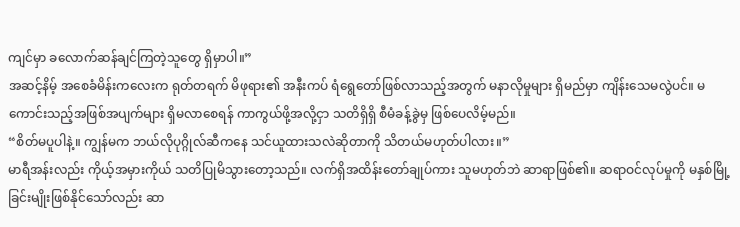ကျင်မှာ ခလောက်ဆန်ချင်ကြတဲ့သူတွေ ရှိမှာပါ။”
အဆင့်နိမ့် အစေခံမိန်းကလေးက ရုတ်တရက် မိဖုရား၏ အနီးကပ် ရံရွေတော်ဖြစ်လာသည့်အတွက် မနာလိုမှုများ ရှိမည်မှာ ကျိန်းသေမလွဲပင်။ မကောင်းသည့်အဖြစ်အပျက်များ ရှိမလာစေရန် ကာကွယ်ဖို့အလို့ငှာ သတိရှိရှိ စီမံခန့်ခွဲမှ ဖြစ်ပေလိမ့်မည်။
“စိတ်မပူပါနဲ့။ ကျွန်မက ဘယ်လိုပုဂ္ဂိုလ်ဆီကနေ သင်ယူထားသလဲဆိုတာကို သိတယ်မဟုတ်ပါလား။”
မာရီအန်းလည်း ကိုယ့်အမှားကိုယ် သတိပြုမိသွားတော့သည်။ လက်ရှိအထိန်းတော်ချုပ်ကား သူမဟုတ်ဘဲ ဆာရာဖြစ်၏။ ဆရာဝင်လုပ်မှုကို မနှစ်မြို့ခြင်းမျိုးဖြစ်နိုင်သော်လည်း ဆာ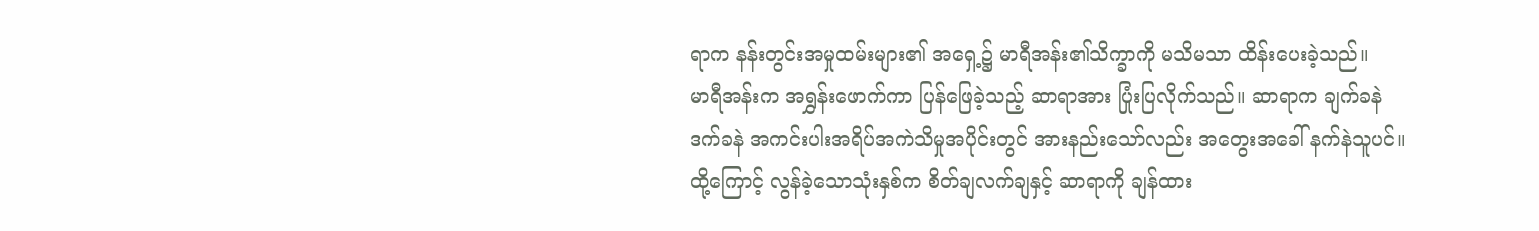ရာက နန်းတွင်းအမှုထမ်းများ၏ အရှေ့၌ မာရီအန်း၏သိက္ခာကို မသိမသာ ထိန်းပေးခဲ့သည်။
မာရီအန်းက အရွှန်းဖောက်ကာ ပြန်ဖြေခဲ့သည့် ဆာရာအား ပြုံးပြလိုက်သည်။ ဆာရာက ချက်ခနဲ ဒက်ခနဲ အကင်းပါးအရိပ်အကဲသိမှုအပိုင်းတွင် အားနည်းသော်လည်း အတွေးအခေါ် နက်နဲသူပင်။ ထို့ကြောင့် လွန်ခဲ့သောသုံးနှစ်က စိတ်ချလက်ချနှင့် ဆာရာကို ချန်ထား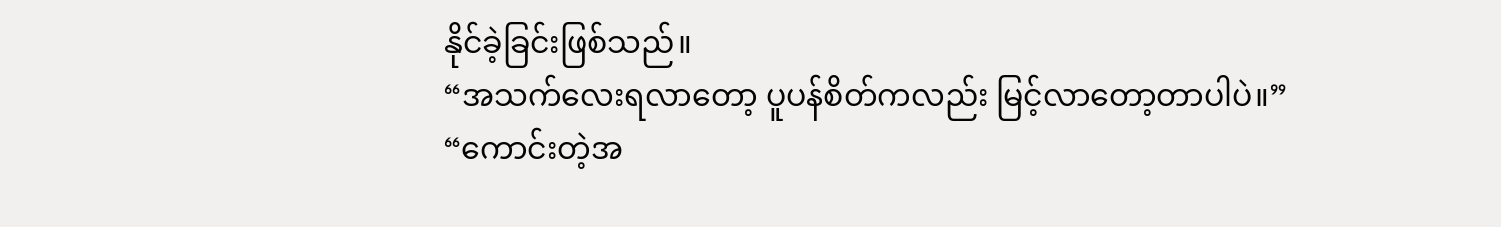နိုင်ခဲ့ခြင်းဖြစ်သည်။
“အသက်လေးရလာတော့ ပူပန်စိတ်ကလည်း မြင့်လာတော့တာပါပဲ။”
“ကောင်းတဲ့အ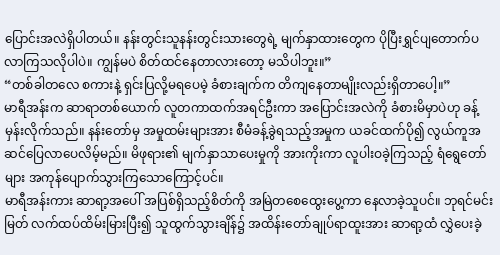ပြောင်းအလဲရှိပါတယ်။ နန်းတွင်းသူနန်းတွင်းသားတွေရဲ့ မျက်နှာထားတွေက ပိုပြီးရွှင်ပျတောက်ပလာကြသလိုပါပဲ။ ကျွန်မပဲ စိတ်ထင်နေတာလားတော့ မသိပါဘူး။”
“တစ်ခါတလေ စကားနဲ့ ရှင်းပြလို့မရပေမဲ့ ခံစားချက်က တိကျနေတာမျိုးလည်းရှိတာပေါ့။”
မာရီအန်းက ဆာရာတစ်ယောက် လူတကာထက်အရင်ဦးကာ အပြောင်းအလဲကို ခံစားမိမှာပဲဟု ခန့်မှန်းလိုက်သည်။ နန်းတော်မှ အမှုထမ်းများအား စီမံခန့်ခွဲရသည့်အမှုက ယခင်ထက်ပို၍ လွယ်ကူအဆင်ပြေလာပေလိမ့်မည်။ မိဖုရား၏ မျက်နှာသာပေးမှုကို အားကိုးကာ လူပါးဝခဲ့ကြသည့် ရံရွေတော်များ အကုန်ပျောက်သွားကြသောကြောင့်ပင်။
မာရီအန်းကား ဆာရာ့အပေါ် အပြစ်ရှိသည့်စိတ်ကို အမြဲတစေထွေးပွေ့ကာ နေလာခဲ့သူပင်။ ဘုရင်မင်းမြတ် လက်ထပ်ထိမ်းမြားပြီး၍ သူထွက်သွားချိန်၌ အထိန်းတော်ချုပ်ရာထူးအား ဆာရာ့ထံ လွှဲပေးခဲ့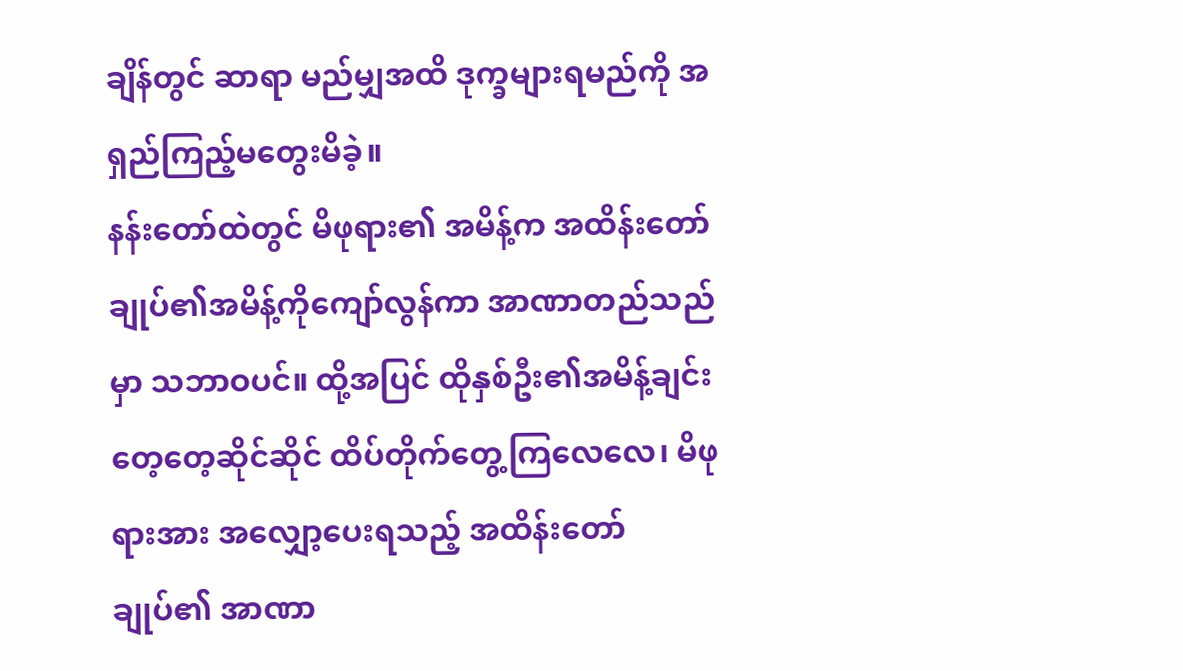ချိန်တွင် ဆာရာ မည်မျှအထိ ဒုက္ခများရမည်ကို အရှည်ကြည့်မတွေးမိခဲ့။
နန်းတော်ထဲတွင် မိဖုရား၏ အမိန့်က အထိန်းတော်ချုပ်၏အမိန့်ကိုကျော်လွန်ကာ အာဏာတည်သည်မှာ သဘာဝပင်။ ထို့အပြင် ထိုနှစ်ဦး၏အမိန့်ချင်း တေ့တေ့ဆိုင်ဆိုင် ထိပ်တိုက်တွေ့ကြလေလေ၊ မိဖုရားအား အလျှော့ပေးရသည့် အထိန်းတော်ချုပ်၏ အာဏာ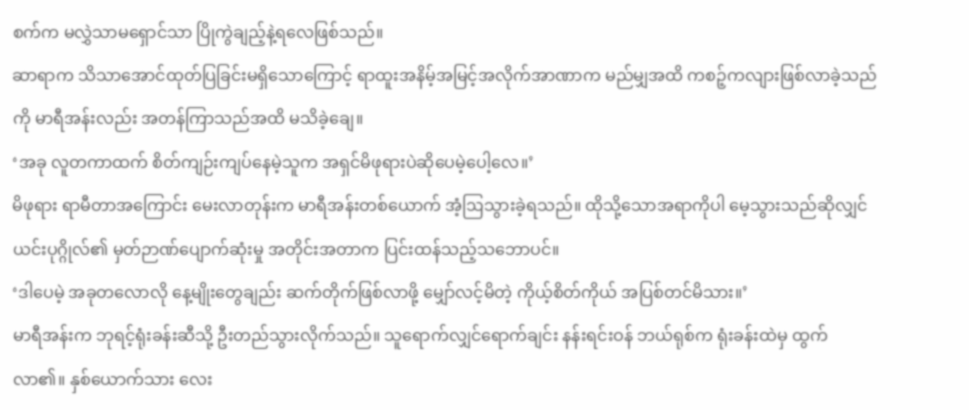စက်က မလွှဲသာမရှောင်သာ ပြိုကွဲချည့်နဲ့ရလေဖြစ်သည်။
ဆာရာက သိသာအောင်ထုတ်ပြခြင်းမရှိသောကြောင့် ရာထူးအနိမ့်အမြင့်အလိုက်အာဏာက မည်မျှအထိ ကစဉ့်ကလျားဖြစ်လာခဲ့သည်ကို မာရီအန်းလည်း အတန်ကြာသည်အထိ မသိခဲ့ချေ။
‘အခု လူတကာထက် စိတ်ကျဉ်းကျပ်နေမဲ့သူက အရှင်မိဖုရားပဲဆိုပေမဲ့ပေါ့လေ။’
မိဖုရား ရာမီတာအကြောင်း မေးလာတုန်းက မာရီအန်းတစ်ယောက် အံ့ဩသွားခဲ့ရသည်။ ထိုသို့သောအရာကိုပါ မေ့သွားသည်ဆိုလျှင် ယင်းပုဂ္ဂိုလ်၏ မှတ်ဉာဏ်ပျောက်ဆုံးမှု အတိုင်းအတာက ပြင်းထန်သည့်သဘောပင်။
‘ဒါပေမဲ့ အခုတလောလို နေ့မျိုးတွေချည်း ဆက်တိုက်ဖြစ်လာဖို့ မျှော်လင့်မိတဲ့ ကိုယ့်စိတ်ကိုယ် အပြစ်တင်မိသား။’
မာရီအန်းက ဘုရင့်ရုံးခန်းဆီသို့ ဦးတည်သွားလိုက်သည်။ သူရောက်လျှင်ရောက်ချင်း နန်းရင်းဝန် ဘယ်ရုစ်က ရုံးခန်းထဲမှ ထွက်လာ၏။ နှစ်ယောက်သား လေး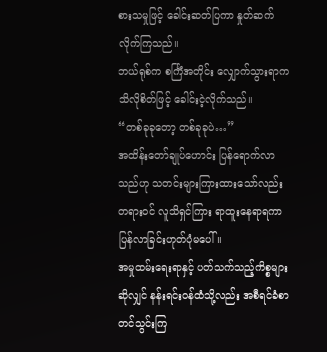စားသမှုဖြင့် ခေါင်းဆတ်ပြကာ နှုတ်ဆက်လိုက်ကြသည်။
ဘယ်ရုစ်က စင်္ကြံအတိုင်း လျှောက်သွားရာက သိလိုစိတ်ဖြင့် ခေါင်းငဲ့လိုက်သည်။
“တစ်ခုခုတော့ တစ်ခုခုပဲ…”
အထိန်းတော်ချုပ်ဟောင်း ပြန်ရောက်လာသည်ဟု သတင်းများကြားထားသော်လည်း တရားဝင် လူသိရှင်ကြား ရာထူးနေရာရကာ ပြန်လာခြင်းဟုတ်ပုံမပေါ်။
အမှုထမ်းရေးရာနှင့် ပတ်သက်သည့်ကိစ္စများဆိုလျှင် နန်းရင်းဝန်ထံသို့လည်း အစီရင်ခံစာ တင်သွင်းကြ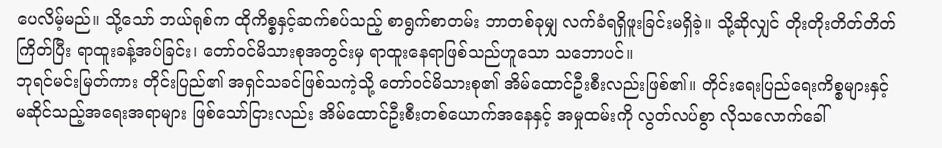ပေလိမ့်မည်။ သို့သော် ဘယ်ရုစ်က ထိုကိစ္စနှင့်ဆက်စပ်သည့် စာရွက်စာတမ်း ဘာတစ်ခုမျှ လက်ခံရရှိဖူးခြင်းမရှိခဲ့။ သို့ဆိုလျှင် တိုးတိုးတိတ်တိတ်ကြိတ်ပြီး ရာထူးခန့်အပ်ခြင်း၊ တော်ဝင်မိသားစုအတွင်းမှ ရာထူးနေရာဖြစ်သည်ဟူသော သဘောပင်။
ဘုရင်မင်းမြတ်ကား တိုင်းပြည်၏ အရှင်သခင်ဖြစ်သကဲ့သို့ တော်ဝင်မိသားစု၏ အိမ်ထောင်ဦးစီးလည်းဖြစ်၏။ တိုင်းရေးပြည်ရေးကိစ္စများနှင့် မဆိုင်သည့်အရေးအရာများ ဖြစ်သော်ငြားလည်း အိမ်ထောင်ဦးစီးတစ်ယောက်အနေနှင့် အမှုထမ်းကို လွတ်လပ်စွာ လိုသလောက်ခေါ်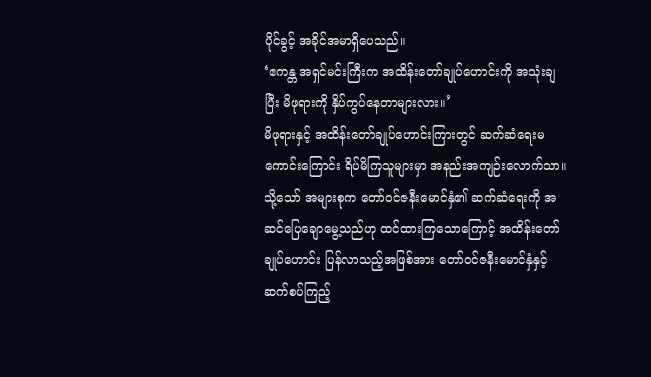ပိုင်ခွင့် အခိုင်အမာရှိပေသည်။
‘ဧကန္တ အရှင်မင်းကြီးက အထိန်းတော်ချုပ်ဟောင်းကို အသုံးချပြီး မိဖုရားကို နှိပ်ကွပ်နေတာများလား။’
မိဖုရားနှင့် အထိန်းတော်ချုပ်ဟောင်းကြားတွင် ဆက်ဆံရေးမကောင်းကြောင်း ရိပ်မိကြသူများမှာ အနည်းအကျဉ်းလောက်သာ။ သို့သော် အများစုက တော်ဝင်ဇနီးမောင်နှံ၏ ဆက်ဆံရေးကို အဆင်ပြေချောမွေ့သည်ဟု ထင်ထားကြသောကြောင့် အထိန်းတော်ချုပ်ဟောင်း ပြန်လာသည့်အဖြစ်အား တော်ဝင်ဇနီးမောင်နှံနှင့် ဆက်စပ်ကြည့်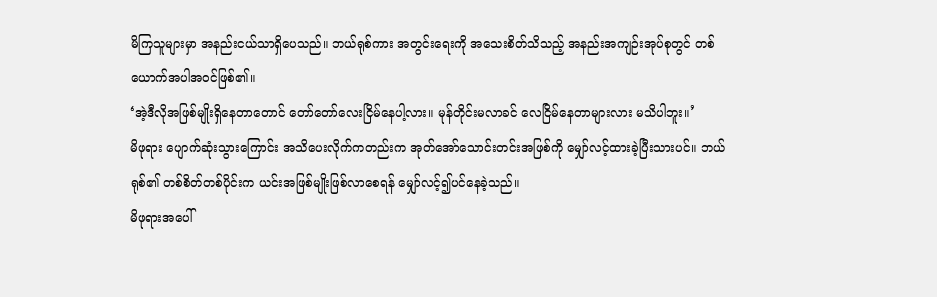မိကြသူများမှာ အနည်းငယ်သာရှိပေသည်။ ဘယ်ရုစ်ကား အတွင်းရေးကို အသေးစိတ်သိသည့် အနည်းအကျဉ်းအုပ်စုတွင် တစ်ယောက်အပါအဝင်ဖြစ်၏။
‘အဲ့ဒီလိုအဖြစ်မျိုးရှိနေတာတောင် တော်တော်လေးငြိမ်နေပါ့လား။ မုန်တိုင်းမလာခင် လေငြိမ်နေတာများလား မသိပါဘူး။’
မိဖုရား ပျောက်ဆုံးသွားကြောင်း အသိပေးလိုက်ကတည်းက အုတ်အော်သောင်းတင်းအဖြစ်ကို မျှော်လင့်ထားခဲ့ပြီးသားပင်။ ဘယ်ရုစ်၏ တစ်စိတ်တစ်ပိုင်းက ယင်းအဖြစ်မျိုးဖြစ်လာစေရန် မျှော်လင့်၍ပင်နေခဲ့သည်။
မိဖုရားအပေါ်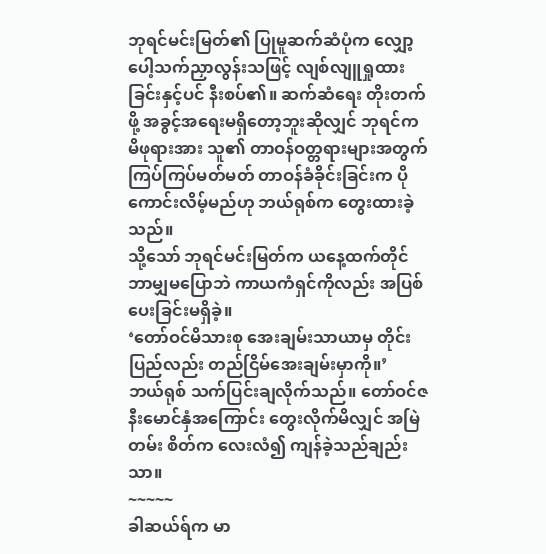ဘုရင်မင်းမြတ်၏ ပြုမူဆက်ဆံပုံက လျှော့ပေါ့သက်ညှာလွန်းသဖြင့် လျစ်လျူရှုထားခြင်းနှင့်ပင် နီးစပ်၏။ ဆက်ဆံရေး တိုးတက်ဖို့ အခွင့်အရေးမရှိတော့ဘူးဆိုလျှင် ဘုရင်က မိဖုရားအား သူ၏ တာဝန်ဝတ္တရားများအတွက် ကြပ်ကြပ်မတ်မတ် တာဝန်ခံခိုင်းခြင်းက ပိုကောင်းလိမ့်မည်ဟု ဘယ်ရုစ်က တွေးထားခဲ့သည်။
သို့သော် ဘုရင်မင်းမြတ်က ယနေ့ထက်တိုင် ဘာမျှမပြောဘဲ ကာယကံရှင်ကိုလည်း အပြစ်ပေးခြင်းမရှိခဲ့။
‘တော်ဝင်မိသားစု အေးချမ်းသာယာမှ တိုင်းပြည်လည်း တည်ငြိမ်အေးချမ်းမှာကို။’
ဘယ်ရုစ် သက်ပြင်းချလိုက်သည်။ တော်ဝင်ဇနီးမောင်နှံအကြောင်း တွေးလိုက်မိလျှင် အမြဲတမ်း စိတ်က လေးလံ၍ ကျန်ခဲ့သည်ချည်းသာ။
~~~~~
ခါဆယ်ရ်က မာ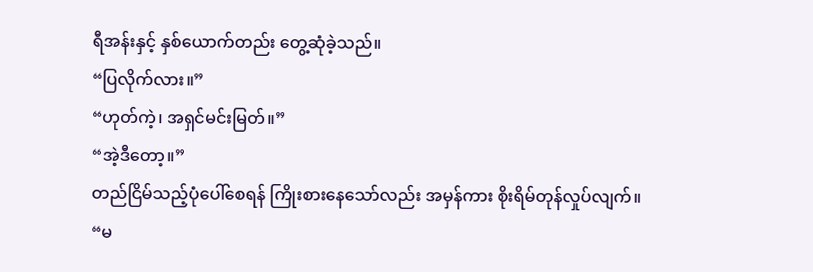ရီအန်းနှင့် နှစ်ယောက်တည်း တွေ့ဆုံခဲ့သည်။
“ပြလိုက်လား။”
“ဟုတ်ကဲ့၊ အရှင်မင်းမြတ်။”
“အဲ့ဒီတော့။”
တည်ငြိမ်သည့်ပုံပေါ်စေရန် ကြိုးစားနေသော်လည်း အမှန်ကား စိုးရိမ်တုန်လှုပ်လျက်။
“မ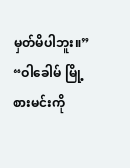မှတ်မိပါဘူး။”
“ဝါခေါမ် မြို့စားမင်းကို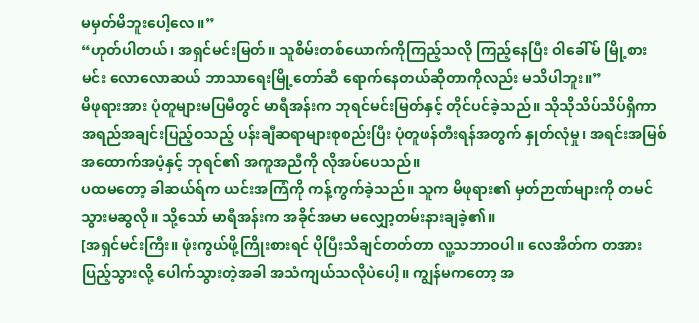မမှတ်မိဘူးပေါ့လေ။”
“ဟုတ်ပါတယ်၊ အရှင်မင်းမြတ်။ သူစိမ်းတစ်ယောက်ကိုကြည့်သလို ကြည့်နေပြီး ဝါခေါ်မ် မြို့စားမင်း လောလောဆယ် ဘာသာရေးမြို့တော်ဆီ ရောက်နေတယ်ဆိုတာကိုလည်း မသိပါဘူး။”
မိဖုရားအား ပုံတူများမပြမီတွင် မာရီအန်းက ဘုရင်မင်းမြတ်နှင့် တိုင်ပင်ခဲ့သည်။ သိုသိုသိပ်သိပ်ရှိကာ အရည်အချင်းပြည့်ဝသည့် ပန်းချီဆရာများစုစည်းပြီး ပုံတူဖန်တီးရန်အတွက် နှုတ်လုံမှု၊ အရင်းအမြစ်အထောက်အပံ့နှင့် ဘုရင်၏ အကူအညီကို လိုအပ်ပေသည်။
ပထမတော့ ခါဆယ်ရ်က ယင်းအကြံကို ကန့်ကွက်ခဲ့သည်။ သူက မိဖုရား၏ မှတ်ဉာဏ်များကို တမင်သွားမဆွလို။ သို့သော် မာရီအန်းက အခိုင်အမာ မလျှော့တမ်းနားချခဲ့၏။
[အရှင်မင်းကြီး။ ဖုံးကွယ်ဖို့ကြိုးစားရင် ပိုပြီးသိချင်တတ်တာ လူ့သဘာဝပါ။ လေအိတ်က တအားပြည့်သွားလို့ ပေါက်သွားတဲ့အခါ အသံကျယ်သလိုပဲပေါ့။ ကျွန်မကတော့ အ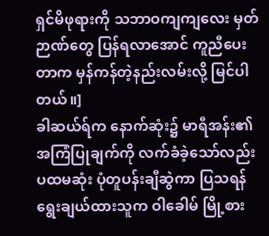ရှင်မိဖုရားကို သဘာဝကျကျလေး မှတ်ဉာဏ်တွေ ပြန်ရလာအောင် ကူညီပေးတာက မှန်ကန်တဲ့နည်းလမ်းလို့ မြင်ပါတယ်။]
ခါဆယ်ရ်က နောက်ဆုံး၌ မာရီအန်း၏ အကြံပြုချက်ကို လက်ခံခဲ့သော်လည်း ပထမဆုံး ပုံတူပန်းချီဆွဲကာ ပြသရန် ရွေးချယ်ထားသူက ဝါခေါမ် မြို့စား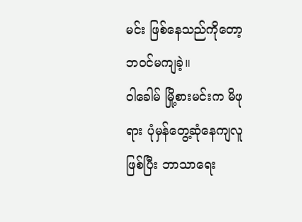မင်း ဖြစ်နေသည်ကိုတော့ ဘဝင်မကျခဲ့။
ဝါခေါမ် မြို့စားမင်းက မိဖုရား ပုံမှန်တွေ့ဆုံနေကျလူဖြစ်ပြီး ဘာသာရေး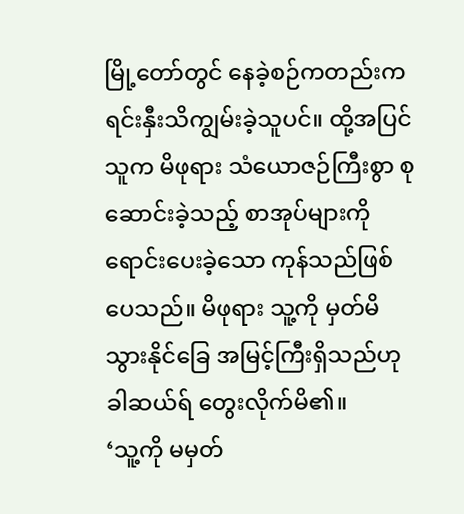မြို့တော်တွင် နေခဲ့စဉ်ကတည်းက ရင်းနှီးသိကျွမ်းခဲ့သူပင်။ ထို့အပြင် သူက မိဖုရား သံယောဇဉ်ကြီးစွာ စုဆောင်းခဲ့သည့် စာအုပ်များကို ရောင်းပေးခဲ့သော ကုန်သည်ဖြစ်ပေသည်။ မိဖုရား သူ့ကို မှတ်မိသွားနိုင်ခြေ အမြင့်ကြီးရှိသည်ဟု ခါဆယ်ရ် တွေးလိုက်မိ၏။
‘သူ့ကို မမှတ်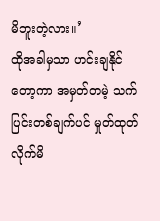မိဘူးတဲ့လား။’
ထိုအခါမှသာ ဟင်းချနိုင်တော့ကာ အမှတ်တမဲ့ သက်ပြင်းတစ်ချက်ပင် မှုတ်ထုတ်လိုက်မိ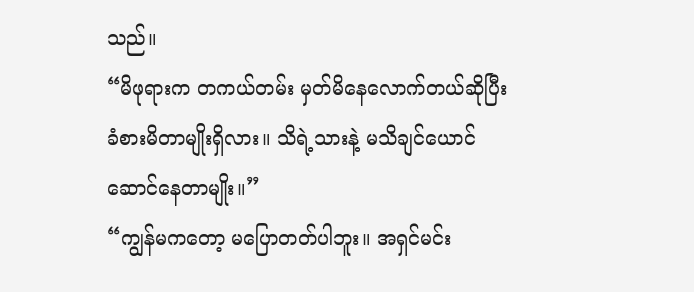သည်။
“မိဖုရားက တကယ်တမ်း မှတ်မိနေလောက်တယ်ဆိုပြီး ခံစားမိတာမျိုးရှိလား။ သိရဲ့သားနဲ့ မသိချင်ယောင်ဆောင်နေတာမျိုး။”
“ကျွန်မကတော့ မပြောတတ်ပါဘူး။ အရှင်မင်း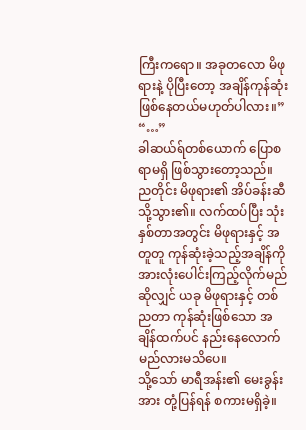ကြီးကရော။ အခုတလော မိဖုရားနဲ့ ပိုပြီးတော့ အချိန်ကုန်ဆုံးဖြစ်နေတယ်မဟုတ်ပါလား။”
“…”
ခါဆယ်ရ်တစ်ယောက် ပြောစရာမရှိ ဖြစ်သွားတော့သည်။
ညတိုင်း မိဖုရား၏ အိပ်ခန်းဆီသို့သွား၏။ လက်ထပ်ပြီး သုံးနှစ်တာအတွင်း မိဖုရားနှင့် အတူတူ ကုန်ဆုံးခဲ့သည့်အချိန်ကို အားလုံးပေါင်းကြည့်လိုက်မည်ဆိုလျှင် ယခု မိဖုရားနှင့် တစ်ညတာ ကုန်ဆုံးဖြစ်သော အချိန်ထက်ပင် နည်းနေလောက်မည်လားမသိပေ။
သို့သော် မာရီအန်း၏ မေးခွန်းအား တုံ့ပြန်ရန် စကားမရှိခဲ့။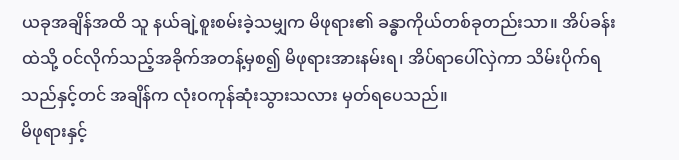ယခုအချိန်အထိ သူ နယ်ချဲ့စူးစမ်းခဲ့သမျှက မိဖုရား၏ ခန္ဓာကိုယ်တစ်ခုတည်းသာ။ အိပ်ခန်းထဲသို့ ဝင်လိုက်သည့်အခိုက်အတန့်မှစ၍ မိဖုရားအားနမ်းရ၊ အိပ်ရာပေါ်လှဲကာ သိမ်းပိုက်ရသည်နှင့်တင် အချိန်က လုံးဝကုန်ဆုံးသွားသလား မှတ်ရပေသည်။
မိဖုရားနှင့်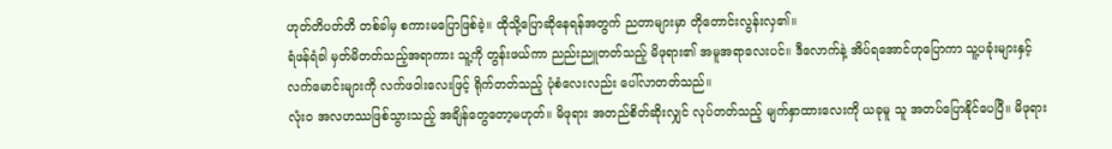ဟုတ်တိပတ်တိ တစ်ခါမှ စကားမပြောဖြစ်ခဲ့။ ထိုသို့ပြောဆိုနေရန်အတွက် ညတာများမှာ တိုတောင်းလွန်းလှ၏။
ရံဖန်ရံခါ မှတ်မိတတ်သည့်အရာကား သူ့ကို တွန်းဖယ်ကာ ညည်းညူတတ်သည့် မိဖုရား၏ အမူအရာလေးပင်။ ဒီလောက်နဲ့ အိပ်ရအောင်ဟုပြောကာ သူ့ပခုံးများနှင့် လက်မောင်းများကို လက်ဖဝါးလေးဖြင့် ရိုက်တတ်သည့် ပုံစံလေးလည်း ပေါ်လာတတ်သည်။
လုံးဝ အလဟဿဖြစ်သွားသည့် အချိန်တွေတော့မဟုတ်။ မိဖုရား အတည်စိတ်ဆိုးလျှင် လုပ်တတ်သည့် မျက်နှာထားလေးကို ယခုမူ သူ အတပ်ပြောနိုင်ပေပြီ။ မိဖုရား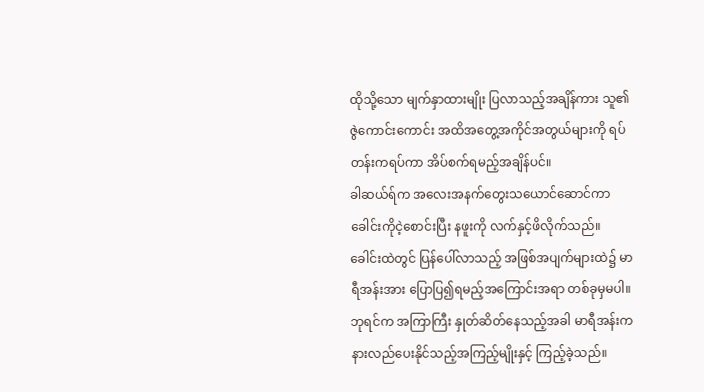ထိုသို့သော မျက်နှာထားမျိုး ပြလာသည့်အချိန်ကား သူ၏ ဇွဲကောင်းကောင်း အထိအတွေ့အကိုင်အတွယ်များကို ရပ်တန်းကရပ်ကာ အိပ်စက်ရမည့်အချိန်ပင်။
ခါဆယ်ရ်က အလေးအနက်တွေးသယောင်ဆောင်ကာ ခေါင်းကိုငဲ့စောင်းပြီး နဖူးကို လက်နှင့်ဖိလိုက်သည်။ ခေါင်းထဲတွင် ပြန်ပေါ်လာသည့် အဖြစ်အပျက်များထဲ၌ မာရီအန်းအား ပြောပြ၍ရမည့်အကြောင်းအရာ တစ်ခုမှမပါ။
ဘုရင်က အကြာကြီး နှုတ်ဆိတ်နေသည့်အခါ မာရီအန်းက နားလည်ပေးနိုင်သည့်အကြည့်မျိုးနှင့် ကြည့်ခဲ့သည်။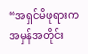“အရှင်မိဖုရားက အမှန်အတိုင်း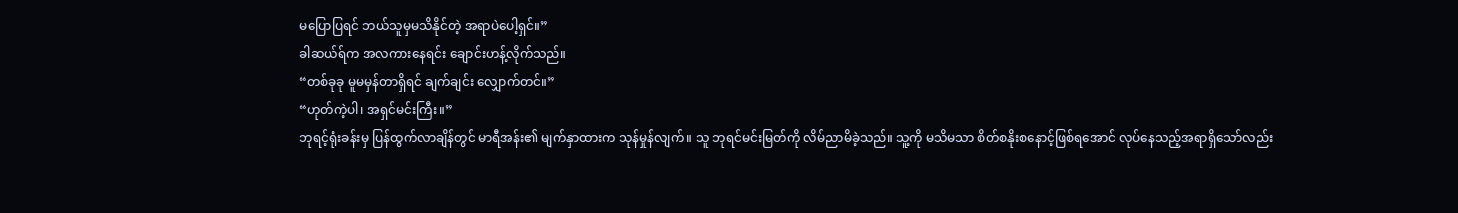မပြောပြရင် ဘယ်သူမှမသိနိုင်တဲ့ အရာပဲပေါ့ရှင်။”
ခါဆယ်ရ်က အလကားနေရင်း ချောင်းဟန့်လိုက်သည်။
“တစ်ခုခု မူမမှန်တာရှိရင် ချက်ချင်း လျှောက်တင်။”
“ဟုတ်ကဲ့ပါ၊ အရှင်မင်းကြီး။”
ဘုရင့်ရုံးခန်းမှ ပြန်ထွက်လာချိန်တွင် မာရီအန်း၏ မျက်နှာထားက သုန်မှုန်လျက်။ သူ ဘုရင်မင်းမြတ်ကို လိမ်ညာမိခဲ့သည်။ သူ့ကို မသိမသာ စိတ်စနိုးစနောင့်ဖြစ်ရအောင် လုပ်နေသည့်အရာရှိသော်လည်း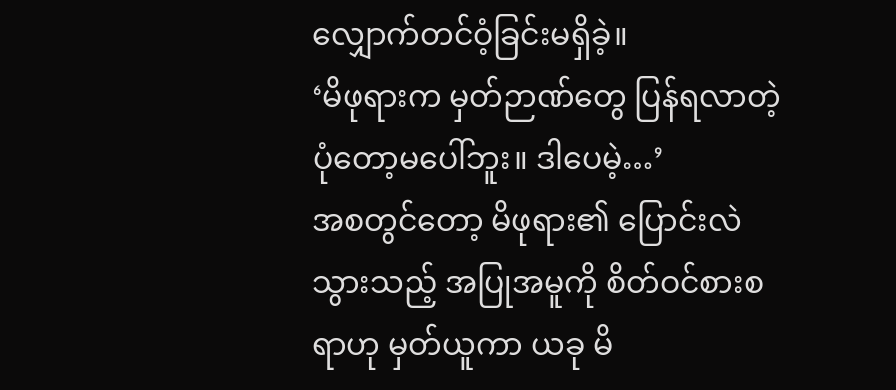လျှောက်တင်ဝံ့ခြင်းမရှိခဲ့။
‘မိဖုရားက မှတ်ဉာဏ်တွေ ပြန်ရလာတဲ့ပုံတော့မပေါ်ဘူး။ ဒါပေမဲ့…’
အစတွင်တော့ မိဖုရား၏ ပြောင်းလဲသွားသည့် အပြုအမူကို စိတ်ဝင်စားစရာဟု မှတ်ယူကာ ယခု မိ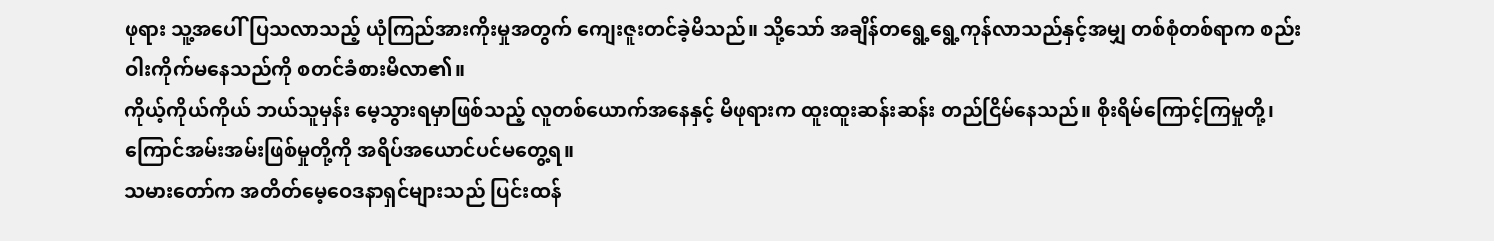ဖုရား သူ့အပေါ်ပြသလာသည့် ယုံကြည်အားကိုးမှုအတွက် ကျေးဇူးတင်ခဲ့မိသည်။ သို့သော် အချိန်တရွေ့ရွေ့ကုန်လာသည်နှင့်အမျှ တစ်စုံတစ်ရာက စည်းဝါးကိုက်မနေသည်ကို စတင်ခံစားမိလာ၏။
ကိုယ့်ကိုယ်ကိုယ် ဘယ်သူမှန်း မေ့သွားရမှာဖြစ်သည့် လူတစ်ယောက်အနေနှင့် မိဖုရားက ထူးထူးဆန်းဆန်း တည်ငြိမ်နေသည်။ စိုးရိမ်ကြောင့်ကြမှုတို့၊ ကြောင်အမ်းအမ်းဖြစ်မှုတို့ကို အရိပ်အယောင်ပင်မတွေ့ရ။
သမားတော်က အတိတ်မေ့ဝေဒနာရှင်များသည် ပြင်းထန်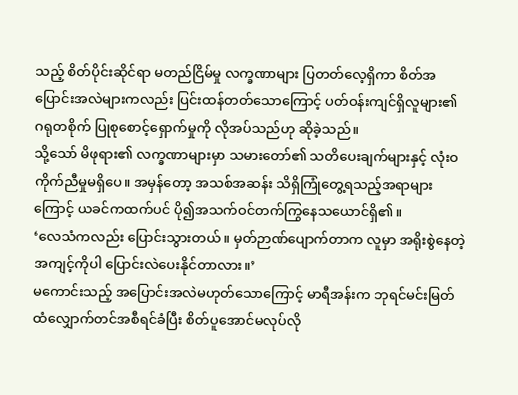သည့် စိတ်ပိုင်းဆိုင်ရာ မတည်ငြိမ်မှု လက္ခဏာများ ပြတတ်လေ့ရှိကာ စိတ်အပြောင်းအလဲများကလည်း ပြင်းထန်တတ်သောကြောင့် ပတ်ဝန်းကျင်ရှိလူများ၏ ဂရုတစိုက် ပြုစုစောင့်ရှောက်မှုကို လိုအပ်သည်ဟု ဆိုခဲ့သည်။
သို့သော် မိဖုရား၏ လက္ခဏာများမှာ သမားတော်၏ သတိပေးချက်များနှင့် လုံးဝ ကိုက်ညီမှုမရှိပေ။ အမှန်တော့ အသစ်အဆန်း သိရှိကြုံတွေ့ရသည့်အရာများကြောင့် ယခင်ကထက်ပင် ပို၍အသက်ဝင်တက်ကြွနေသယောင်ရှိ၏။
‘လေသံကလည်း ပြောင်းသွားတယ်။ မှတ်ဉာဏ်ပျောက်တာက လူမှာ အရိုးစွဲနေတဲ့ အကျင့်ကိုပါ ပြောင်းလဲပေးနိုင်တာလား။’
မကောင်းသည့် အပြောင်းအလဲမဟုတ်သောကြောင့် မာရီအန်းက ဘုရင်မင်းမြတ်ထံလျှောက်တင်အစီရင်ခံပြီး စိတ်ပူအောင်မလုပ်လို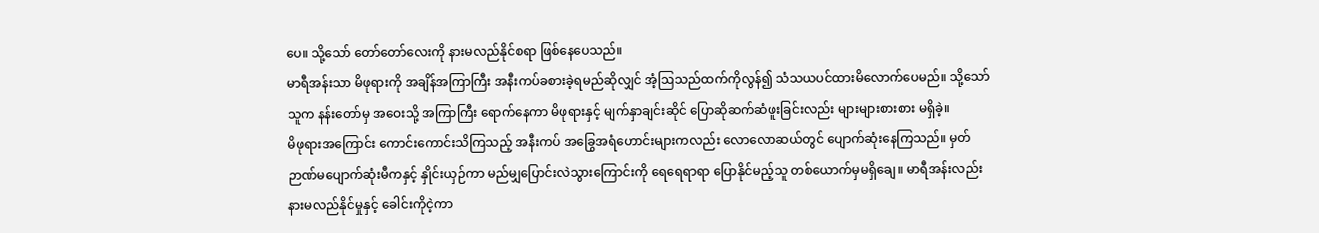ပေ။ သို့သော် တော်တော်လေးကို နားမလည်နိုင်စရာ ဖြစ်နေပေသည်။
မာရီအန်းသာ မိဖုရားကို အချိန်အကြာကြီး အနီးကပ်ခစားခဲ့ရမည်ဆိုလျှင် အံ့ဩသည်ထက်ကိုလွန်၍ သံသယပင်ထားမိလောက်ပေမည်။ သို့သော် သူက နန်းတော်မှ အဝေးသို့ အကြာကြီး ရောက်နေကာ မိဖုရားနှင့် မျက်နှာချင်းဆိုင် ပြောဆိုဆက်ဆံဖူးခြင်းလည်း များများစားစား မရှိခဲ့။
မိဖုရားအကြောင်း ကောင်းကောင်းသိကြသည့် အနီးကပ် အခြွေအရံဟောင်းများကလည်း လောလောဆယ်တွင် ပျောက်ဆုံးနေကြသည်။ မှတ်ဉာဏ်မပျောက်ဆုံးမီကနှင့် နှိုင်းယှဉ်ကာ မည်မျှပြောင်းလဲသွားကြောင်းကို ရေရေရာရာ ပြောနိုင်မည့်သူ တစ်ယောက်မှမရှိချေ။ မာရီအန်းလည်း နားမလည်နိုင်မှုနှင့် ခေါင်းကိုငဲ့ကာ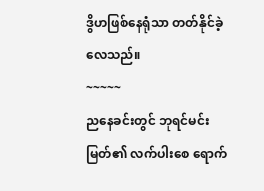ဒွိဟဖြစ်နေရုံသာ တတ်နိုင်ခဲ့လေသည်။
~~~~~
ညနေခင်းတွင် ဘုရင်မင်းမြတ်၏ လက်ပါးစေ ရောက်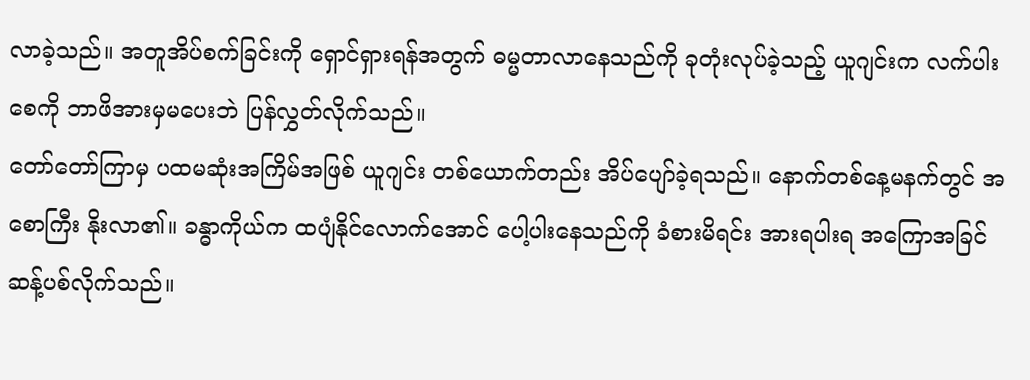လာခဲ့သည်။ အတူအိပ်စက်ခြင်းကို ရှောင်ရှားရန်အတွက် ဓမ္မတာလာနေသည်ကို ခုတုံးလုပ်ခဲ့သည့် ယူဂျင်းက လက်ပါးစေကို ဘာဖိအားမှမပေးဘဲ ပြန်လွှတ်လိုက်သည်။
တော်တော်ကြာမှ ပထမဆုံးအကြိမ်အဖြစ် ယူဂျင်း တစ်ယောက်တည်း အိပ်ပျော်ခဲ့ရသည်။ နောက်တစ်နေ့မနက်တွင် အစောကြီး နိုးလာ၏။ ခန္ဓာကိုယ်က ထပျံနိုင်လောက်အောင် ပေါ့ပါးနေသည်ကို ခံစားမိရင်း အားရပါးရ အကြောအခြင် ဆန့်ပစ်လိုက်သည်။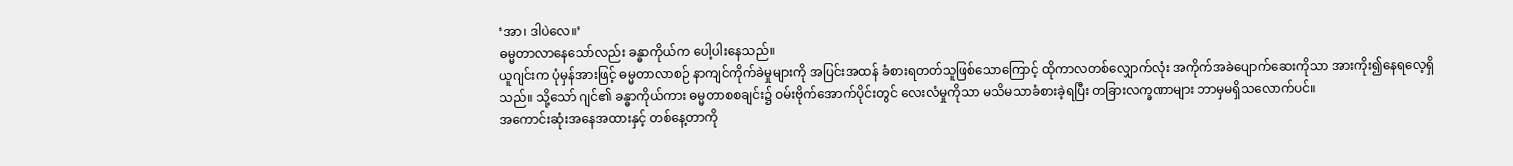‘အာ၊ ဒါပဲလေ။’
ဓမ္မတာလာနေသော်လည်း ခန္ဓာကိုယ်က ပေါ့ပါးနေသည်။
ယူဂျင်းက ပုံမှန်အားဖြင့် ဓမ္မတာလာစဉ် နာကျင်ကိုက်ခဲမှုများကို အပြင်းအထန် ခံစားရတတ်သူဖြစ်သောကြောင့် ထိုကာလတစ်လျှောက်လုံး အကိုက်အခဲပျောက်ဆေးကိုသာ အားကိုး၍နေရလေ့ရှိသည်။ သို့သော် ဂျင်၏ ခန္ဓာကိုယ်ကား ဓမ္မတာစစချင်း၌ ဝမ်းဗိုက်အောက်ပိုင်းတွင် လေးလံမှုကိုသာ မသိမသာခံစားခဲ့ရပြီး တခြားလက္ခဏာများ ဘာမှမရှိသလောက်ပင်။
အကောင်းဆုံးအနေအထားနှင့် တစ်နေ့တာကို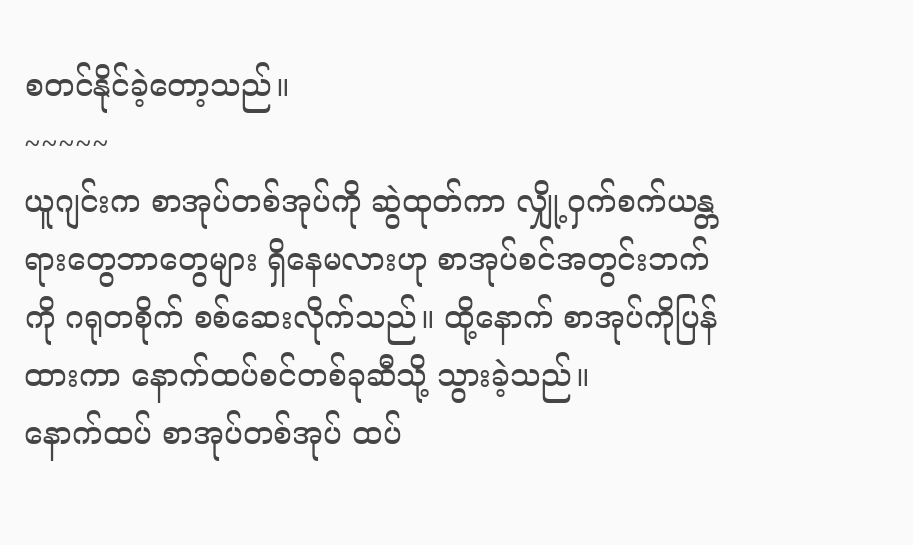စတင်နိုင်ခဲ့တော့သည်။
~~~~~
ယူဂျင်းက စာအုပ်တစ်အုပ်ကို ဆွဲထုတ်ကာ လျှို့ဝှက်စက်ယန္တရားတွေဘာတွေများ ရှိနေမလားဟု စာအုပ်စင်အတွင်းဘက်ကို ဂရုတစိုက် စစ်ဆေးလိုက်သည်။ ထို့နောက် စာအုပ်ကိုပြန်ထားကာ နောက်ထပ်စင်တစ်ခုဆီသို့ သွားခဲ့သည်။
နောက်ထပ် စာအုပ်တစ်အုပ် ထပ်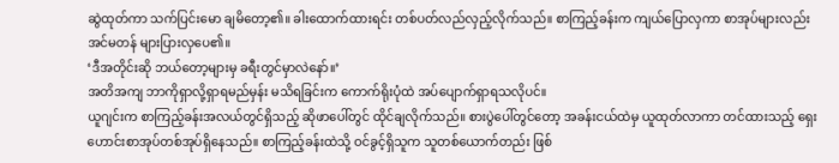ဆွဲထုတ်ကာ သက်ပြင်းမော ချမိတော့၏။ ခါးထောက်ထားရင်း တစ်ပတ်လည်လှည့်လိုက်သည်။ စာကြည့်ခန်းက ကျယ်ပြောလှကာ စာအုပ်များလည်း အင်မတန် များပြားလှပေ၏။
‘ဒီအတိုင်းဆို ဘယ်တော့များမှ ခရီးတွင်မှာလဲနော်။’
အတိအကျ ဘာကိုရှာလို့ရှာရမည်မှန်း မသိရခြင်းက ကောက်ရိုးပုံထဲ အပ်ပျောက်ရှာရသလိုပင်။
ယူဂျင်းက စာကြည့်ခန်းအလယ်တွင်ရှိသည့် ဆိုဖာပေါ်တွင် ထိုင်ချလိုက်သည်။ စားပွဲပေါ်တွင်တော့ အခန်းငယ်ထဲမှ ယူထုတ်လာကာ တင်ထားသည့် ရှေးဟောင်းစာအုပ်တစ်အုပ်ရှိနေသည်။ စာကြည့်ခန်းထဲသို့ ဝင်ခွင့်ရှိသူက သူတစ်ယောက်တည်း ဖြစ်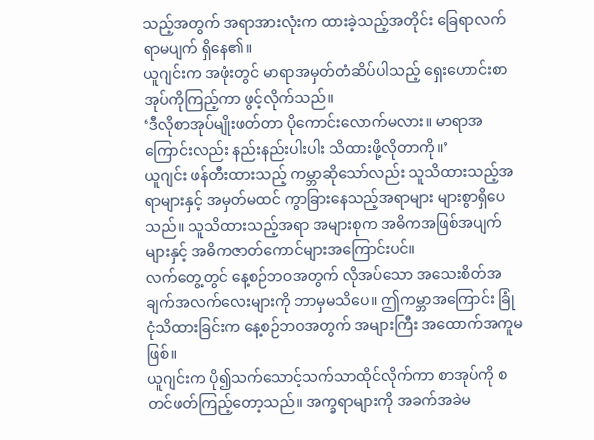သည့်အတွက် အရာအားလုံးက ထားခဲ့သည့်အတိုင်း ခြေရာလက်ရာမပျက် ရှိနေ၏။
ယူဂျင်းက အဖုံးတွင် မာရာအမှတ်တံဆိပ်ပါသည့် ရှေးဟောင်းစာအုပ်ကိုကြည့်ကာ ဖွင့်လိုက်သည်။
‘ဒီလိုစာအုပ်မျိုးဖတ်တာ ပိုကောင်းလောက်မလား။ မာရာအကြောင်းလည်း နည်းနည်းပါးပါး သိထားဖို့လိုတာကို။’
ယူဂျင်း ဖန်တီးထားသည့် ကမ္ဘာဆိုသော်လည်း သူသိထားသည့်အရာများနှင့် အမှတ်မထင် ကွာခြားနေသည့်အရာများ များစွာရှိပေသည်။ သူသိထားသည့်အရာ အများစုက အဓိကအဖြစ်အပျက်များနှင့် အဓိကဇာတ်ကောင်များအကြောင်းပင်။
လက်တွေ့တွင် နေ့စဉ်ဘဝအတွက် လိုအပ်သော အသေးစိတ်အချက်အလက်လေးများကို ဘာမှမသိပေ။ ဤကမ္ဘာအကြောင်း ခြုံငုံသိထားခြင်းက နေ့စဉ်ဘဝအတွက် အများကြီး အထောက်အကူမဖြစ်။
ယူဂျင်းက ပို၍သက်သောင့်သက်သာထိုင်လိုက်ကာ စာအုပ်ကို စတင်ဖတ်ကြည့်တော့သည်။ အက္ခရာများကို အခက်အခဲမ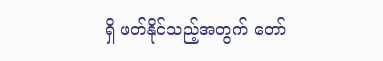ရှိ ဖတ်နိုင်သည့်အတွက် တော်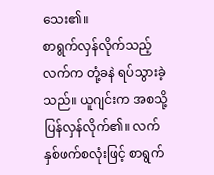သေး၏။
စာရွက်လှန်လိုက်သည့်လက်က တုံ့ခနဲ ရပ်သွားခဲ့သည်။ ယူဂျင်းက အစသို့ပြန်လှန်လိုက်၏။ လက်နှစ်ဖက်စလုံးဖြင့် စာရွက်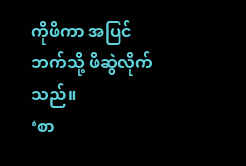ကိုဖိကာ အပြင်ဘက်သို့ ဖိဆွဲလိုက်သည်။
‘စာ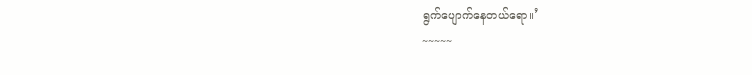ရွက်ပျောက်နေတယ်ရော။’
~~~~~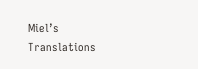Miel’s Translations